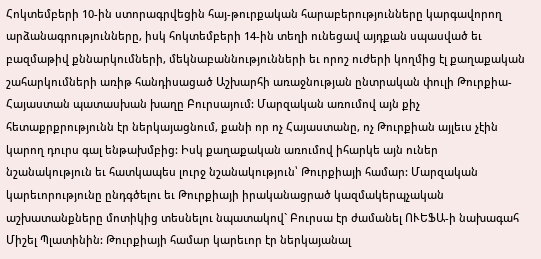Հոկտեմբերի 10-ին ստորագրվեցին հայ-թուրքական հարաբերությունները կարգավորող արձանագրությունները, իսկ հոկտեմբերի 14-ին տեղի ունեցավ այդքան սպասված եւ բազմաթիվ քննարկումների, մեկնաբաննությունների եւ որոշ ուժերի կողմից էլ քաղաքական շահարկումների առիթ հանդիսացած Աշխարհի առաջնության ընտրական փուլի Թուրքիա-Հայաստան պատասխան խաղը Բուրսայում: Մարզական առումով այն քիչ հետաքրքրությունն էր ներկայացնում, քանի որ ոչ Հայաստանը, ոչ Թուրքիան այլեւս չէին կարող դուրս գալ ենթախմբից: Իսկ քաղաքական առումով իհարկե այն ուներ նշանակություն եւ հատկապես լուրջ նշանակություն՝ Թուրքիայի համար: Մարզական կարեւորությունը ընդգծելու եւ Թուրքիայի իրականացրած կազմակերպչական աշխատանքները մոտիկից տեսնելու նպատակով` Բուրսա էր ժամանել ՈՒԵՖԱ-ի նախագահ Միշել Պլատինին: Թուրքիայի համար կարեւոր էր ներկայանալ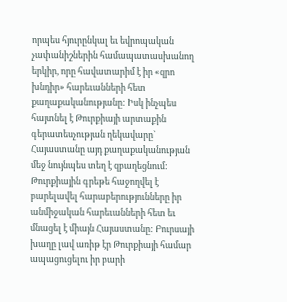որպես հյուրընկալ եւ եվրոպական չափանիշներին համապատասխանող երկիր, որը հավատարիմ է իր «զրո խնդիր» հարեւանների հետ քաղաքականությանը: Իսկ ինչպես հայտնել է Թուրքիայի արտաքին գերատեսչության ղեկավարը` Հայաստանը այդ քաղաքականության մեջ նույնպես տեղ է զբաղեցնում: Թուրքիային գրեթե հաջողվել է բարելավել հարաբերությունները իր անմիջական հարեւանների հետ եւ մնացել է միայն Հայաստանը: Բուրսայի խաղը լավ առիթ էր Թուրքիայի համար ապացուցելու իր բարի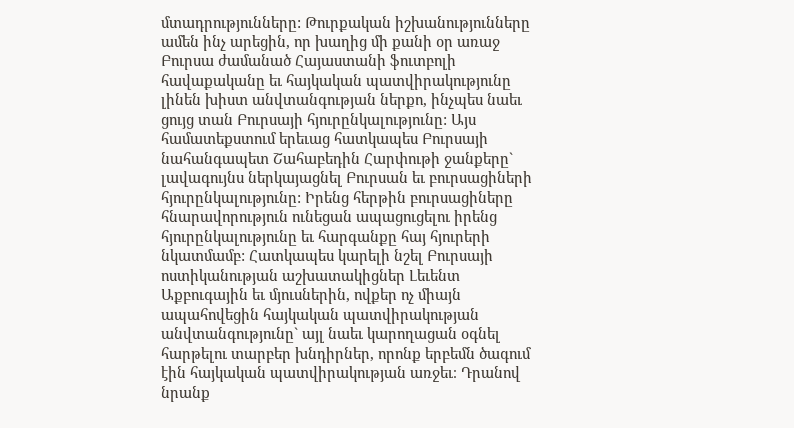մտադրությունները: Թուրքական իշխանությունները ամեն ինչ արեցին, որ խաղից մի քանի օր առաջ Բուրսա ժամանած Հայաստանի ֆուտբոլի հավաքականը եւ հայկական պատվիրակությունը լինեն խիստ անվտանգության ներքո, ինչպես նաեւ ցույց տան Բուրսայի հյուրընկալությունը: Այս համատեքստում երեւաց հատկապես Բուրսայի նահանգապետ Շահաբեդին Հարփութի ջանքերը` լավագույնս ներկայացնել Բուրսան եւ բուրսացիների հյուրընկալությունը: Իրենց հերթին բուրսացիները հնարավորություն ունեցան ապացուցելու իրենց հյուրընկալությունը եւ հարգանքը հայ հյուրերի նկատմամբ: Հատկապես կարելի նշել Բուրսայի ոստիկանության աշխատակիցներ Լեւենտ Աքբուգային եւ մյուսներին, ովքեր ոչ միայն ապահովեցին հայկական պատվիրակության անվտանգությունը` այլ նաեւ կարողացան օգնել հարթելու տարբեր խնդիրներ, որոնք երբեմն ծագում էին հայկական պատվիրակության առջեւ։ Դրանով նրանք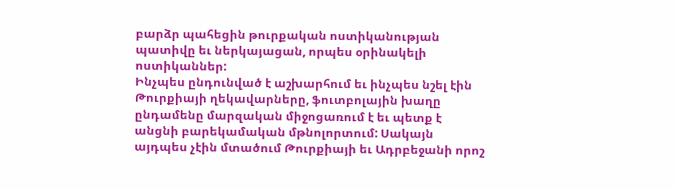բարձր պահեցին թուրքական ոստիկանության պատիվը եւ ներկայացան, որպես օրինակելի ոստիկաններ:
Ինչպես ընդունված է աշխարհում եւ ինչպես նշել էին Թուրքիայի ղեկավարները, ֆուտբոլային խաղը ընդամենը մարզական միջոցառում է եւ պետք է անցնի բարեկամական մթնոլորտում: Սակայն այդպես չէին մտածում Թուրքիայի եւ Ադրբեջանի որոշ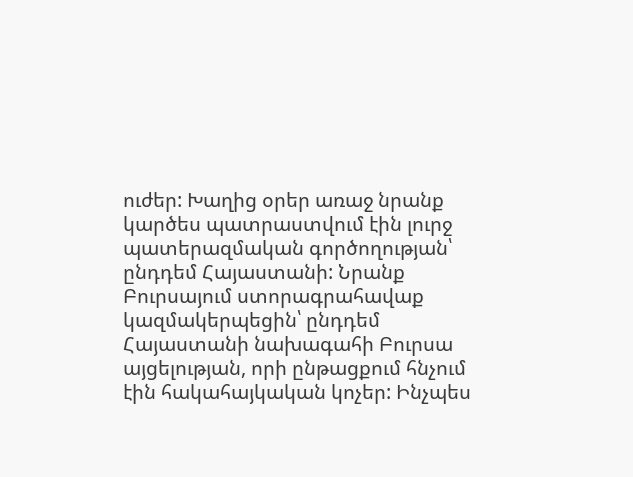ուժեր: Խաղից օրեր առաջ նրանք կարծես պատրաստվում էին լուրջ պատերազմական գործողության՝ ընդդեմ Հայաստանի: Նրանք Բուրսայում ստորագրահավաք կազմակերպեցին՝ ընդդեմ Հայաստանի նախագահի Բուրսա այցելության, որի ընթացքում հնչում էին հակահայկական կոչեր: Ինչպես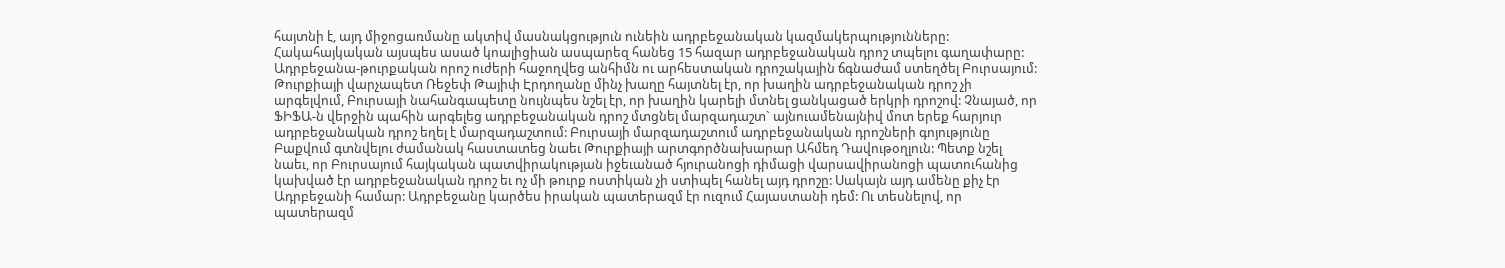հայտնի է, այդ միջոցառմանը ակտիվ մասնակցություն ունեին ադրբեջանական կազմակերպությունները: Հակահայկական այսպես ասած կոալիցիան ասպարեզ հանեց 15 հազար ադրբեջանական դրոշ տպելու գաղափարը: Ադրբեջանա-թուրքական որոշ ուժերի հաջողվեց անհիմն ու արհեստական դրոշակային ճգնաժամ ստեղծել Բուրսայում: Թուրքիայի վարչապետ Ռեջեփ Թայիփ Էրդողանը մինչ խաղը հայտնել էր, որ խաղին ադրբեջանական դրոշ չի արգելվում, Բուրսայի նահանգապետը նույնպես նշել էր, որ խաղին կարելի մտնել ցանկացած երկրի դրոշով: Չնայած, որ ՖԻՖԱ-ն վերջին պահին արգելեց ադրբեջանական դրոշ մտցնել մարզադաշտ` այնուամենայնիվ մոտ երեք հարյուր ադրբեջանական դրոշ եղել է մարզադաշտում: Բուրսայի մարզադաշտում ադրբեջանական դրոշների գոյությունը Բաքվում գտնվելու ժամանակ հաստատեց նաեւ Թուրքիայի արտգործնախարար Ահմեդ Դավութօղլուն: Պետք նշել նաեւ, որ Բուրսայում հայկական պատվիրակության իջեւանած հյուրանոցի դիմացի վարսավիրանոցի պատուհանից կախված էր ադրբեջանական դրոշ եւ ոչ մի թուրք ոստիկան չի ստիպել հանել այդ դրոշը: Սակայն այդ ամենը քիչ էր Ադրբեջանի համար: Ադրբեջանը կարծես իրական պատերազմ էր ուզում Հայաստանի դեմ: Ու տեսնելով, որ պատերազմ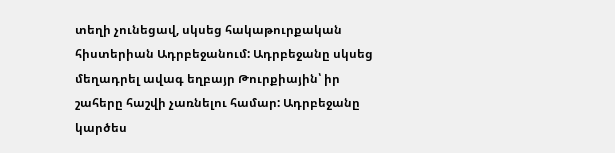տեղի չունեցավ, սկսեց հակաթուրքական հիստերիան Ադրբեջանում: Ադրբեջանը սկսեց մեղադրել ավագ եղբայր Թուրքիային՝ իր շահերը հաշվի չառնելու համար: Ադրբեջանը կարծես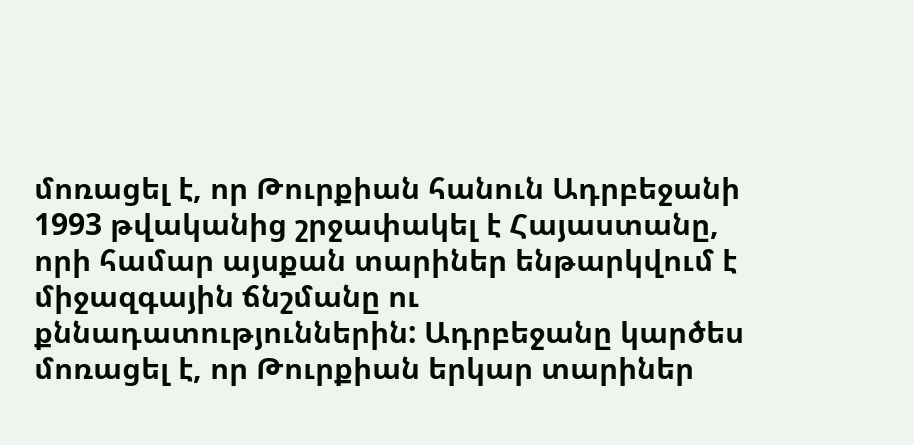մոռացել է, որ Թուրքիան հանուն Ադրբեջանի 1993 թվականից շրջափակել է Հայաստանը, որի համար այսքան տարիներ ենթարկվում է միջազգային ճնշմանը ու քննադատություններին: Ադրբեջանը կարծես մոռացել է, որ Թուրքիան երկար տարիներ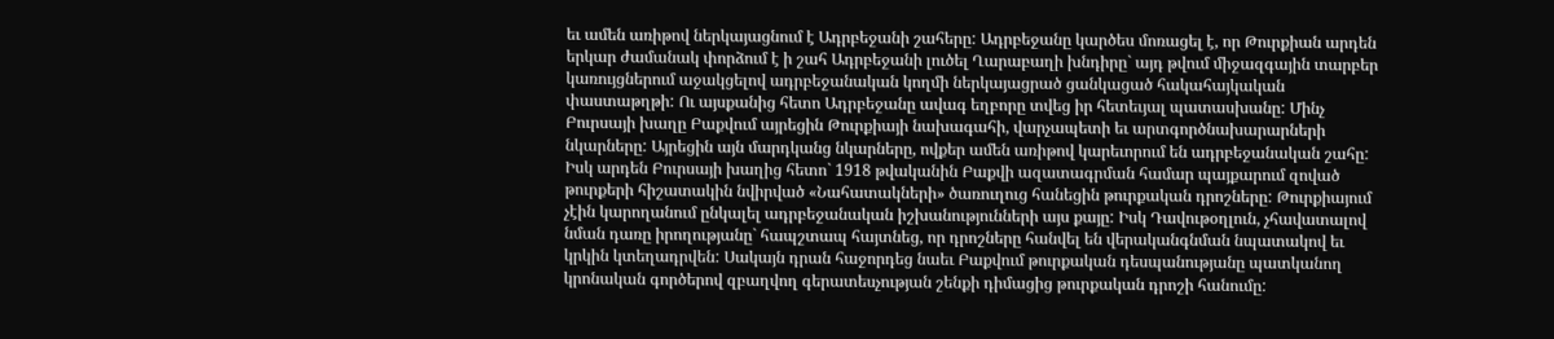եւ ամեն առիթով ներկայացնում է Ադրբեջանի շահերը: Ադրբեջանը կարծես մոռացել է, որ Թուրքիան արդեն երկար ժամանակ փորձում է ի շահ Ադրբեջանի լուծել Ղարաբաղի խնդիրը` այդ թվում միջազգային տարբեր կառույցներում աջակցելով ադրբեջանական կողմի ներկայացրած ցանկացած հակահայկական փաստաթղթի: Ու այսքանից հետո Ադրբեջանը ավագ եղբորը տվեց իր հետեւյալ պատասխանը: Մինչ Բուրսայի խաղը Բաքվում այրեցին Թուրքիայի նախագահի, վարչապետի եւ արտգործնախարարների նկարները: Այրեցին այն մարդկանց նկարները, ովքեր ամեն առիթով կարեւորում են ադրբեջանական շահը: Իսկ արդեն Բուրսայի խաղից հետո` 1918 թվականին Բաքվի ազատագրման համար պայքարում զոված թուրքերի հիշատակին նվիրված «Նահատակների» ծառուղուց հանեցին թուրքական դրոշները: Թուրքիայում չէին կարողանում ընկալել ադրբեջանական իշխանությունների այս քայը: Իսկ Դավութօղլուն, չհավատալով նման դառը իրողությանը` հապշտապ հայտնեց, որ դրոշները հանվել են վերականգնման նպատակով եւ կրկին կտեղադրվեն: Սակայն դրան հաջորդեց նաեւ Բաքվում թուրքական դեսպանությանը պատկանող կրոնական գործերով զբաղվող գերատեսչության շենքի դիմացից թուրքական դրոշի հանումը: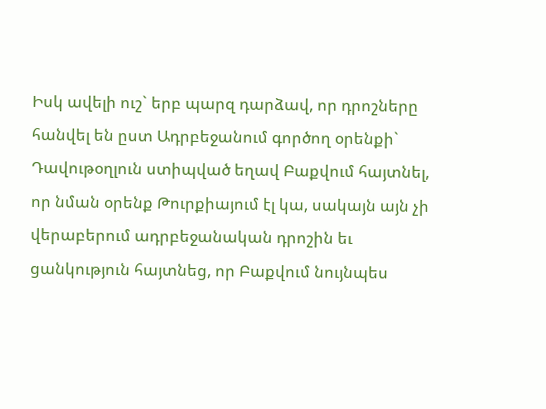Իսկ ավելի ուշ` երբ պարզ դարձավ, որ դրոշները հանվել են ըստ Ադրբեջանում գործող օրենքի` Դավութօղլուն ստիպված եղավ Բաքվում հայտնել, որ նման օրենք Թուրքիայում էլ կա, սակայն այն չի վերաբերում ադրբեջանական դրոշին եւ ցանկություն հայտնեց, որ Բաքվում նույնպես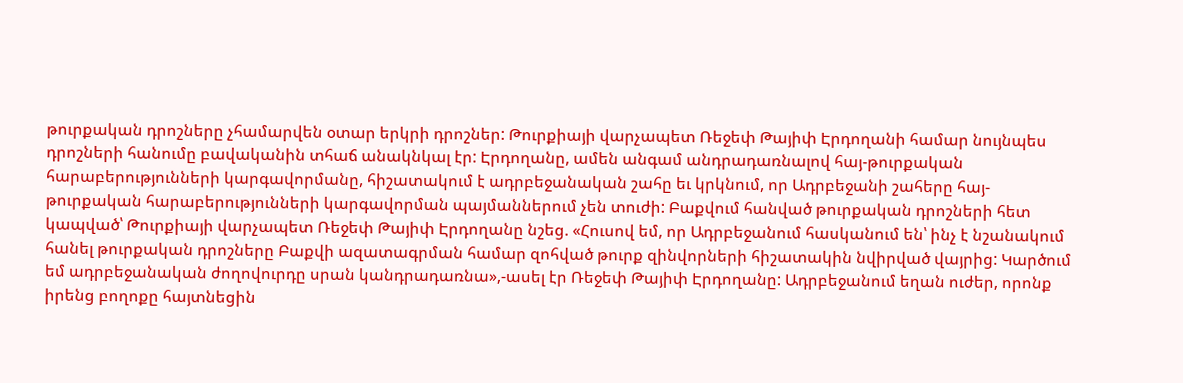թուրքական դրոշները չհամարվեն օտար երկրի դրոշներ: Թուրքիայի վարչապետ Ռեջեփ Թայիփ Էրդողանի համար նույնպես դրոշների հանումը բավականին տհաճ անակնկալ էր: Էրդողանը, ամեն անգամ անդրադառնալով հայ-թուրքական հարաբերությունների կարգավորմանը, հիշատակում է ադրբեջանական շահը եւ կրկնում, որ Ադրբեջանի շահերը հայ-թուրքական հարաբերությունների կարգավորման պայմաններում չեն տուժի: Բաքվում հանված թուրքական դրոշների հետ կապված՝ Թուրքիայի վարչապետ Ռեջեփ Թայիփ Էրդողանը նշեց. «Հուսով եմ, որ Ադրբեջանում հասկանում են՝ ինչ է նշանակում հանել թուրքական դրոշները Բաքվի ազատագրման համար զոհված թուրք զինվորների հիշատակին նվիրված վայրից: Կարծում եմ ադրբեջանական ժողովուրդը սրան կանդրադառնա»,-ասել էր Ռեջեփ Թայիփ Էրդողանը: Ադրբեջանում եղան ուժեր, որոնք իրենց բողոքը հայտնեցին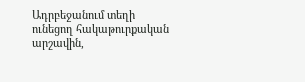Ադրբեջանում տեղի ունեցող հակաթուրքական արշավին,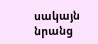սակայն նրանց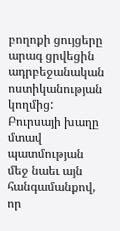բողոքի ցույցերը արագ ցրվեցին ադրբեջանական ոստիկանության կողմից: Բուրսայի խաղը մտավ պատմության մեջ նաեւ այն հանգամանքով, որ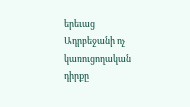երեւաց Ադրբեջանի ոչ կառուցողական դիրքը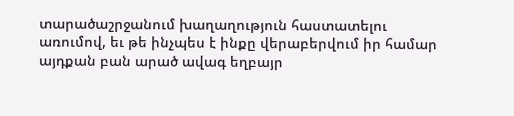տարածաշրջանում խաղաղություն հաստատելու առումով, եւ թե ինչպես է ինքը վերաբերվում իր համար այդքան բան արած ավագ եղբայր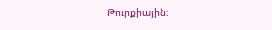Թուրքիային։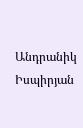Անդրանիկ Իսպիրյան